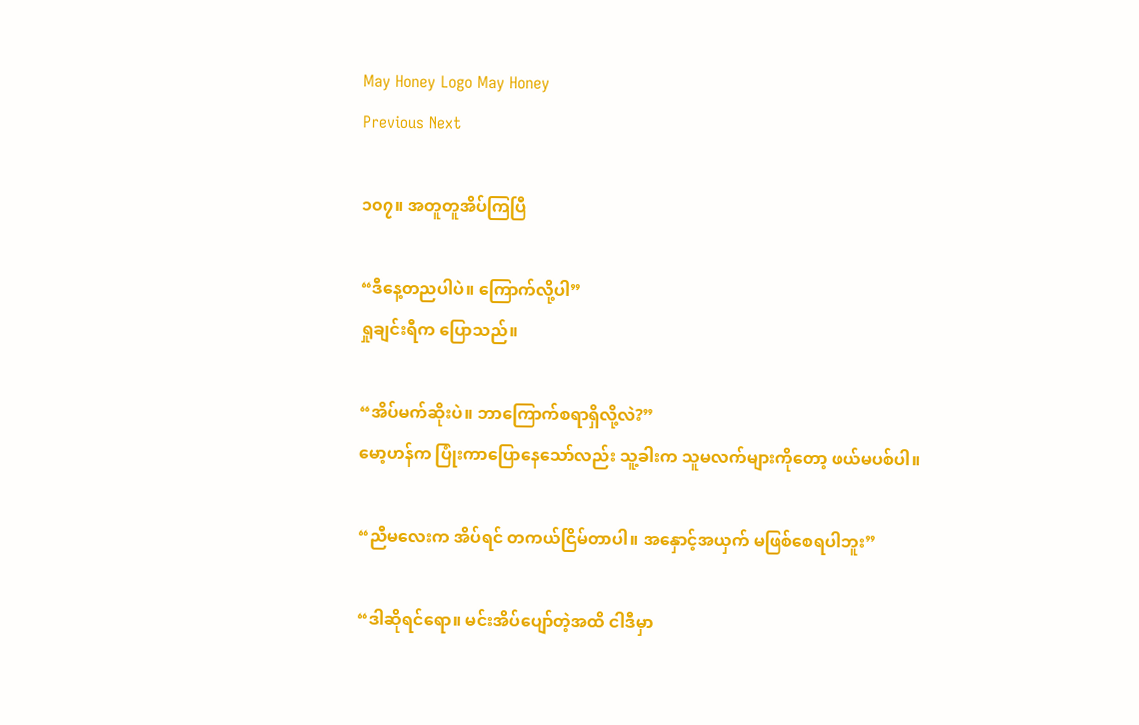May Honey Logo May Honey
Previous Next

၁၀၇။ အတူတူအိပ်ကြပြီ

“ဒီနေ့တညပါပဲ။ ကြောက်လို့ပါ”
ရှုချင်းရီက ပြောသည်။

“အိပ်မက်ဆိုးပဲ။ ဘာကြောက်စရာရှိလို့လဲ?”
မော့ဟန်က ပြုံးကာပြောနေသော်လည်း သူ့ခါးက သူမလက်များကိုတော့ ဖယ်မပစ်ပါ။

“ညီမလေးက အိပ်ရင် တကယ်ငြိမ်တာပါ။ အနှောင့်အယှက် မဖြစ်စေရပါဘူး”

“ဒါဆိုရင်ရော။ မင်းအိပ်ပျော်တဲ့အထိ ငါဒီမှာ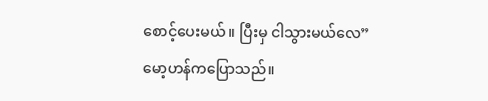စောင့်ပေးမယ်။ ပြီးမှ ငါသွားမယ်လေ”
မော့ဟန်ကပြောသည်။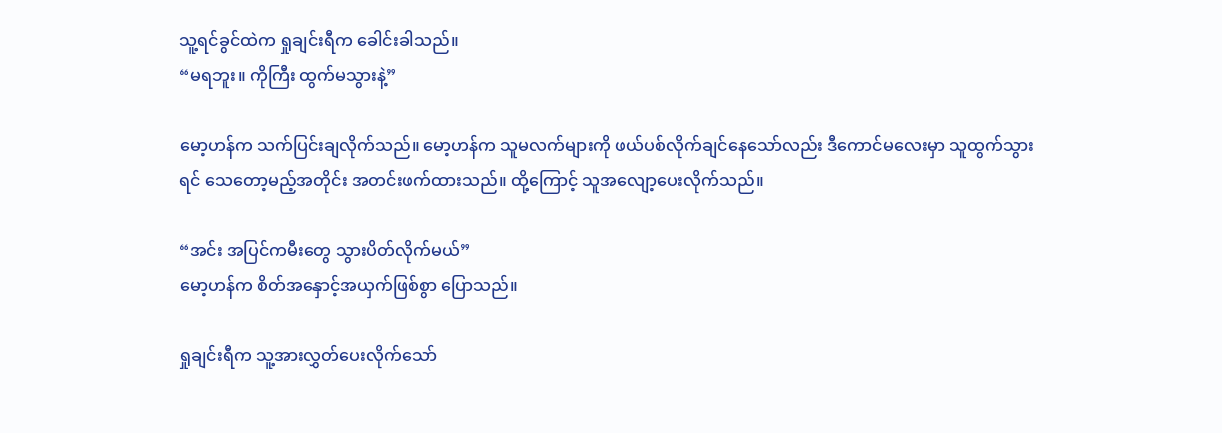သူ့ရင်ခွင်ထဲက ရှုချင်းရီက ခေါင်းခါသည်။
“မရဘူး။ ကိုကြီး ထွက်မသွားနဲ့”

မော့ဟန်က သက်ပြင်းချလိုက်သည်။ မော့ဟန်က သူမလက်များကို ဖယ်ပစ်လိုက်ချင်နေသော်လည်း ဒီကောင်မလေးမှာ သူထွက်သွားရင် သေတော့မည့်အတိုင်း အတင်းဖက်ထားသည်။ ထို့ကြောင့် သူအလျော့ပေးလိုက်သည်။

“အင်း အပြင်ကမီးတွေ သွားပိတ်လိုက်မယ်”
မော့ဟန်က စိတ်အနှောင့်အယှက်ဖြစ်စွာ ပြောသည်။

ရှုချင်းရီက သူ့အားလွှတ်ပေးလိုက်သော်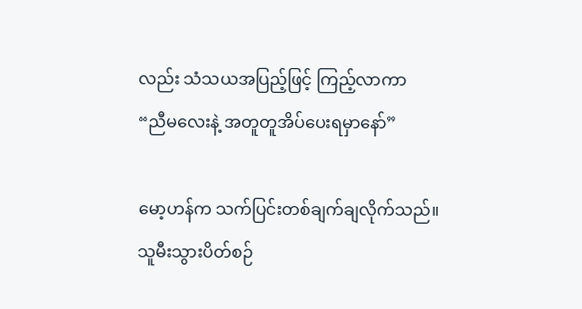လည်း သံသယအပြည့်ဖြင့် ကြည့်လာကာ
“ညီမလေးနဲ့ အတူတူအိပ်ပေးရမှာနော်”

မော့ဟန်က သက်ပြင်းတစ်ချက်ချလိုက်သည်။ သူမီးသွားပိတ်စဉ်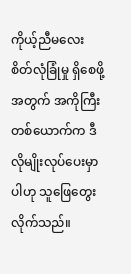ကိုယ့်ညီမလေး စိတ်လုံခြုံမှု ရှိစေဖို့အတွက် အကိုကြီးတစ်ယောက်က ဒီလိုမျိုးလုပ်ပေးမှာပါဟု သူဖြေတွေးလိုက်သည်။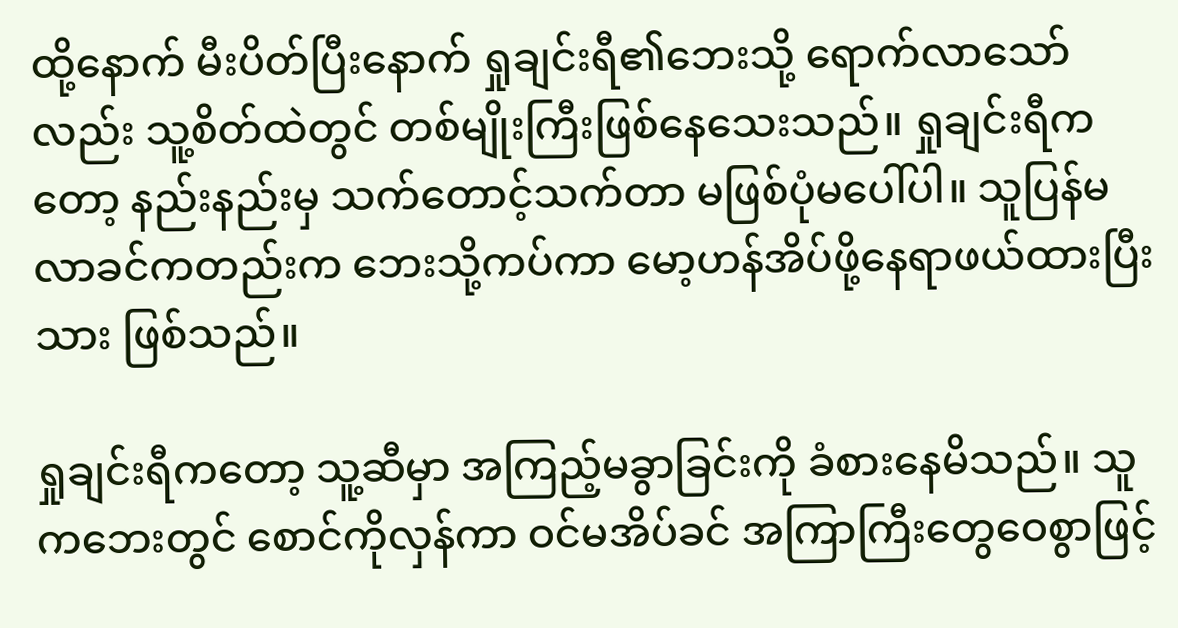ထို့နောက် မီးပိတ်ပြီးနောက် ရှုချင်းရီ၏ဘေးသို့ ရောက်လာသော်လည်း သူ့စိတ်ထဲတွင် တစ်မျိုးကြီးဖြစ်နေသေးသည်။ ရှုချင်းရီကတော့ နည်းနည်းမှ သက်တောင့်သက်တာ မဖြစ်ပုံမပေါ်ပါ။ သူပြန်မလာခင်ကတည်းက ဘေးသို့ကပ်ကာ မော့ဟန်အိပ်ဖို့နေရာဖယ်ထားပြီးသား ဖြစ်သည်။

ရှုချင်းရီကတော့ သူ့ဆီမှာ အကြည့်မခွာခြင်းကို ခံစားနေမိသည်။ သူကဘေးတွင် စောင်ကိုလှန်ကာ ဝင်မအိပ်ခင် အကြာကြီးတွေဝေစွာဖြင့်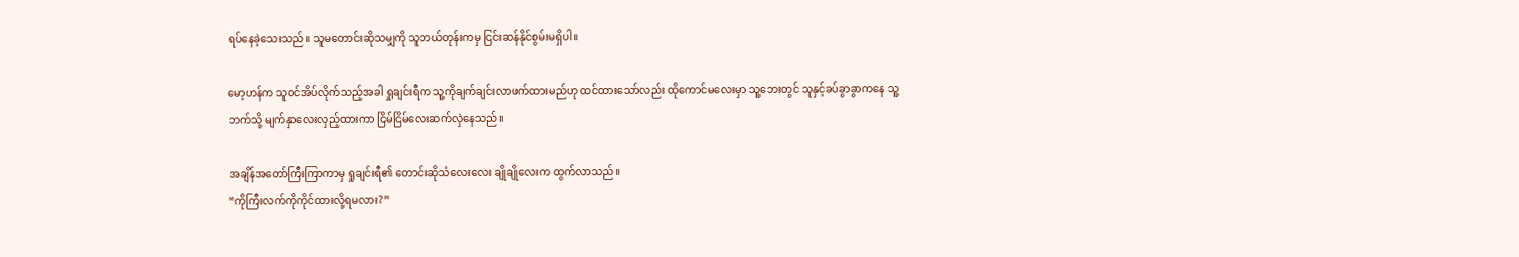ရပ်နေခဲ့သေးသည်။ သူမတောင်းဆိုသမျှကို သူဘယ်တုန်းကမှ ငြင်းဆန်နိုင်စွမ်းမရှိပါ။

မော့ဟန်က သူဝင်အိပ်လိုက်သည့်အခါ ရှုချင်းရီက သူ့ကိုချက်ချင်းလာဖက်ထားမည်ဟု ထင်ထားသော်လည်း ထိုကောင်မလေးမှာ သူ့ဘေးတွင် သူနှင့်ခပ်ခွာခွာကနေ သူ့ဘက်သို့ မျက်နှာလေးလှည့်ထားကာ ငြိမ်ငြိမ်လေးဆက်လှဲနေသည်။

အချိန်အတော်ကြီးကြာကာမှ ရှုချင်းရီ၏ တောင်းဆိုသံလေးလေး ချိုချိုလေးက ထွက်လာသည်။
“ကိုကြီးလက်ကိုကိုင်ထားလို့ရမလား?”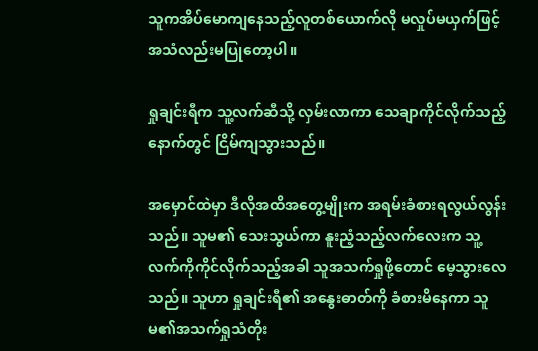သူကအိပ်မောကျနေသည့်လူတစ်ယောက်လို မလှုပ်မယှက်ဖြင့် အသံလည်းမပြုတော့ပါ။

ရှုချင်းရီက သူ့လက်ဆီသို့ လှမ်းလာကာ သေချာကိုင်လိုက်သည့်နောက်တွင် ငြိမ်ကျသွားသည်။

အမှောင်ထဲမှာ ဒီလိုအထိအတွေ့မျိုးက အရမ်းခံစားရလွယ်လွန်းသည်။ သူမ၏ သေးသွယ်ကာ နူးညံ့သည့်လက်လေးက သူ့လက်ကိုကိုင်လိုက်သည့်အခါ သူအသက်ရှုဖို့တောင် မေ့သွားလေသည်။ သူဟာ ရှုချင်းရီ၏ အနွေးဓာတ်ကို ခံစားမိနေကာ သူမ၏အသက်ရှုသံတိုး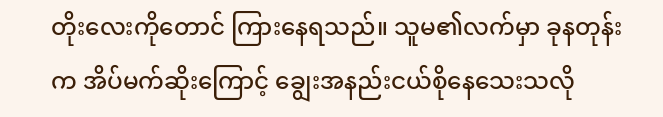တိုးလေးကိုတောင် ကြားနေရသည်။ သူမ၏လက်မှာ ခုနတုန်းက အိပ်မက်ဆိုးကြောင့် ချွေးအနည်းငယ်စိုနေသေးသလို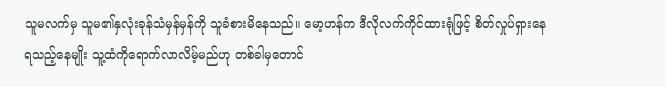သူမလက်မှ သူမ၏နှလုံးခုန်သံမှန်မှန်ကို သူခံစားမိနေသည်။ မော့ဟန်က ဒီလိုလက်ကိုင်ထားရုံဖြင့် စိတ်လှုပ်ရှားနေရသည့်နေမျိုး သူ့ထံကိုရောက်လာလိမ့်မည်ဟု တစ်ခါမှတောင်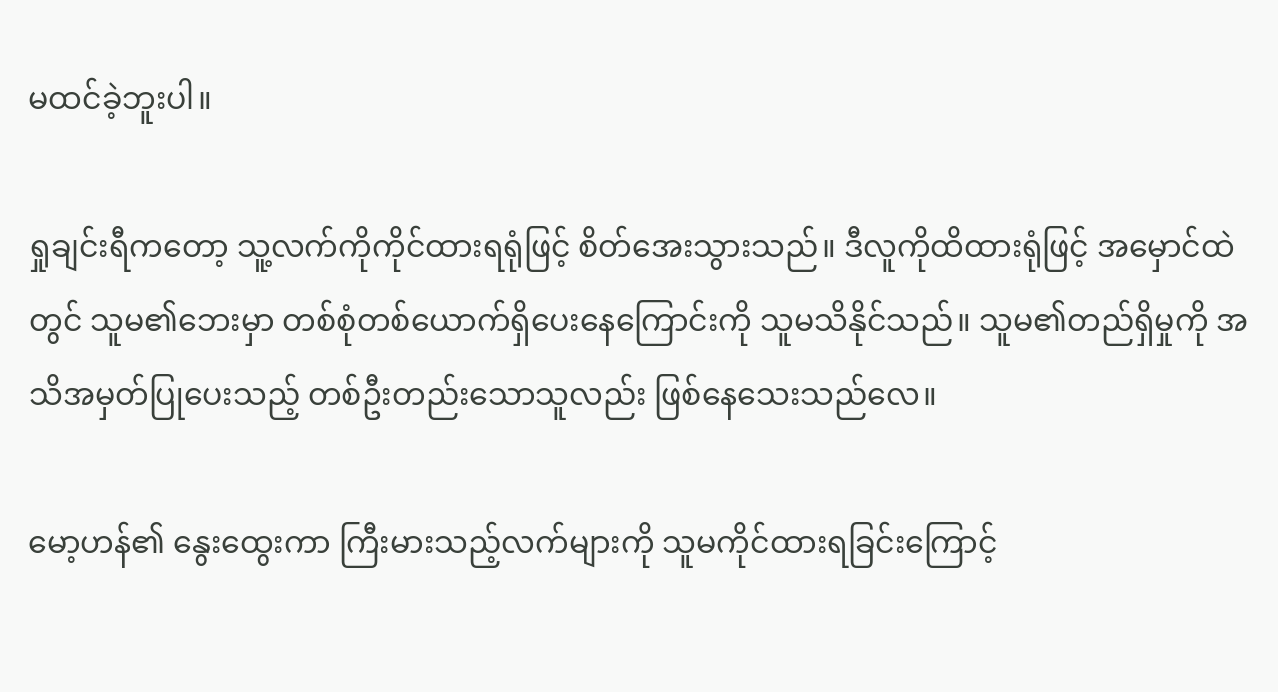မထင်ခဲ့ဘူးပါ။

ရှုချင်းရီကတော့ သူ့လက်ကိုကိုင်ထားရရုံဖြင့် စိတ်အေးသွားသည်။ ဒီလူကိုထိထားရုံဖြင့် အမှောင်ထဲတွင် သူမ၏ဘေးမှာ တစ်စုံတစ်ယောက်ရှိပေးနေကြောင်းကို သူမသိနိုင်သည်။ သူမ၏တည်ရှိမှုကို အသိအမှတ်ပြုပေးသည့် တစ်ဦးတည်းသောသူလည်း ဖြစ်နေသေးသည်လေ။

မော့ဟန်၏ နွေးထွေးကာ ကြီးမားသည့်လက်များကို သူမကိုင်ထားရခြင်းကြောင့်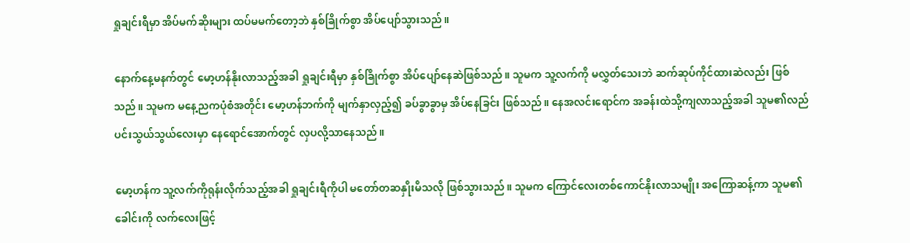ရှုချင်းရီမှာ အိပ်မက်ဆိုးများ ထပ်မမက်တော့ဘဲ နှစ်ခြိုက်စွာ အိပ်ပျော်သွားသည်။

နောက်နေ့မနက်တွင် မော့ဟန်နိုးလာသည့်အခါ ရှုချင်းရီမှာ နှစ်ခြိုက်စွာ အိပ်ပျော်နေဆဲဖြစ်သည်။ သူမက သူ့လက်ကို မလွှတ်သေးဘဲ ဆက်ဆုပ်ကိုင်ထားဆဲလည်း ဖြစ်သည်။ သူမက မနေ့ညကပုံစံအတိုင်း မော့ဟန်ဘက်ကို မျက်နှာလှည့်၍ ခပ်ခွာခွာမှ အိပ်နေခြင်း ဖြစ်သည်။ နေအလင်းရောင်က အခန်းထဲသို့ကျလာသည့်အခါ သူမ၏လည်ပင်းသွယ်သွယ်လေးမှာ နေရောင်အောက်တွင် လှပလို့သာနေသည်။

မော့ဟန်က သူ့လက်ကိုရုန်းလိုက်သည့်အခါ ရှုချင်းရီကိုပါ မတော်တဆနှိုးမိသလို ဖြစ်သွားသည်။ သူမက ကြောင်လေးတစ်ကောင်နိုးလာသမျိုး အကြောဆန့်ကာ သူမ၏ခေါင်းကို လက်လေးဖြင့်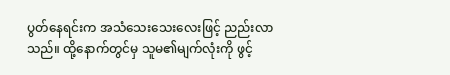ပွတ်နေရင်းက အသံသေးသေးလေးဖြင့် ညည်းလာသည်။ ထို့နောက်တွင်မှ သူမ၏မျက်လုံးကို ဖွင့်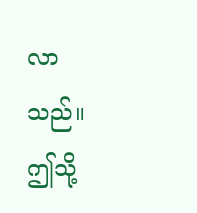လာသည်။ ဤသို့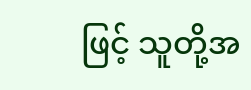ဖြင့် သူတို့အ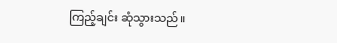ကြည့်ချင်း ဆုံသွားသည်။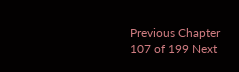Previous Chapter 107 of 199 Next